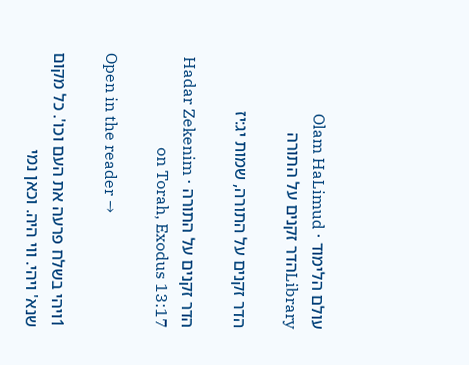עולם הלימוד · Olam HaLimud
Libraryהדר זקנים על התורה

הדר זקנים על התורה, שמות יג:יז

הדר זקנים על התורה · Hadar Zekenim on Torah, Exodus 13:17

Open in the reader →

1ויהי בשלח פרעה את העם וכו'. כל מקום שנא' ויהי. ווי היה. וכאן נמי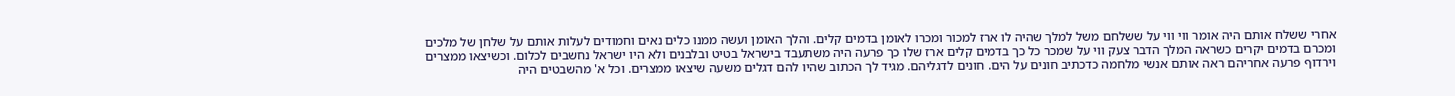אחרי ששלח אותם היה אומר ווי ווי על ששלחם משל למלך שהיה לו ארז למכור ומכרו לאומן בדמים קלים. והלך האומן ועשה ממנו כלים נאים וחמודים לעלות אותם על שלחן של מלכים ומכרם בדמים יקרים כשראה המלך הדבר צעק ווי על שמכר כל כך בדמים קלים ארז שלו כך פרעה היה משתעבד בישראל בטיט ובלבנים ולא היו ישראל נחשבים לכלום. וכשיצאו ממצרים וירדוף פרעה אחריהם ראה אותם אנשי מלחמה כדכתיב חונים על הים. חונים לדגליהם. מגיד לך הכתוב שהיו להם דגלים משעה שיצאו ממצרים. וכל א' מהשבטים היה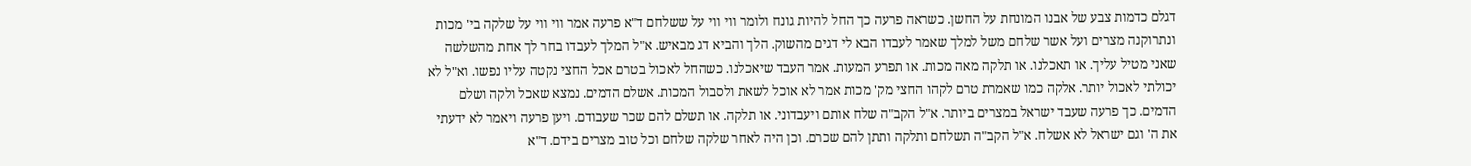דגלם כדמות צבע של אבנו המונחת על החשן. כשראה פרעה כך החל להיות גונח ולומר ווי ווי על ששלחם ד"א פרעה אמר ווי ווי על שלקה בי' מכות ונתרוקנה מצרים ועל אשר שלחם משל למלך שאמר לעבדו הבא לי דגים מהשוק. הלך והביא דג מבאיש. א"ל המלך לעבדו בחר לך אחת מהשלשה שאני מטיל עליך. או תאכלנו. או תלקה מאה מכות. או תפרע המעות. אמר העבד שיאכלנו. כשהחל לאכול בטרם אכל החצי נקטה עליו נפשו. וא"ל לא יכולתי לאכול יותר. אלקה כמו שאמרת טרם לקהו החצי מק' מכות אמר לא אוכל לשאת ולסבול המכות. אשלם הדמים. נמצא שאכל ולקה ושלם הדמים. כך פרעה שעבד ישראל במצרים ביותר. א"ל הקב"ה שלח אותם ויעבדוני. או תלקה. או תשלם להם שכר שעבודם. ויען פרעה ויאמר לא ידעתי את ה' וגם ישראל לא אשלח. א"ל הקב"ה תשלחם ותלקה ותתן להם שכרם. וכן היה לאחר שלקה שלחם וכל טוב מצרים בידם. ד"א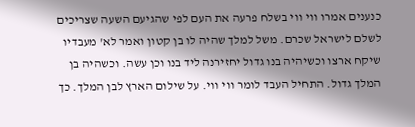כנענים אמרו ווי ווי בשלח פרעה את העם לפי שהגיעם השעה שצריכים לשלם לישראל שכרם. משל למלך שהיה לו בן קטון ואמר לא' מעבדיו שיקח ארצו וכשיהיה בנו גדול יחזירנה ליד בנו וכן עשה. וכשהיה בן המלך גדול. התחיל העבד לומר ווי ווי. על שילום הארץ לבן המלך. כך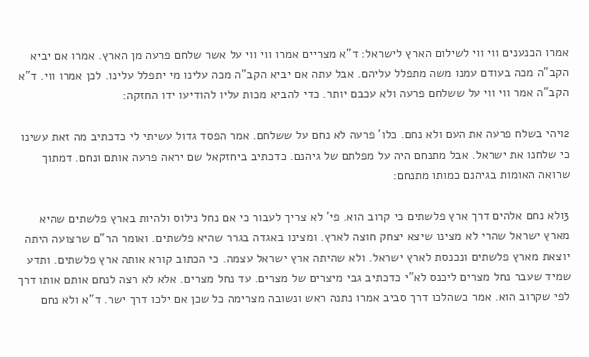אמרו הכנענים ווי ווי לשילום הארץ לישראל: ד"א מצריים אמרו ווי ווי על אשר שלחם פרעה מן הארץ. אמרו אם יביא הקב"ה מכה בעודם עמנו משה מתפלל עליהם. אבל עתה אם יביא הקב"ה מכה עלינו מי יתפלל עלינו. לכן אמרו ווי. ד"א הקב"ה אמר ווי ווי על ששלחם פרעה ולא עכבם יותר. כדי להביא מכות עליו להודיעו ידו החזקה:

2ויהי בשלח פרעה את העם ולא נחם. כלו' פרעה לא נחם על ששלחם. אמר הפסד גדול עשיתי לי כדכתיב מה זאת עשינו כי שלחנו את ישראל. אבל מתנחם היה על מפלתם של גיהנם. כדכתיב ביחזקאל שם יראה פרעה אותם ונחם. דמתוך שרואה האומות בגיהנם כמותו מתנחם:

3ולא נחם אלהים דרך ארץ פלשתים כי קרוב הוא. פי' לא צריך לעבור כי אם נחל נילוס ולהיות בארץ פלשתים שהיא מארץ ישראל שהרי לא מצינו שיצא יצחק חוצה לארץ. ומצינו באגדה בגרר שהיא פלשתים. ואומר הר"ם שרצועה היתה יוצאת מארץ פלשתים ונכנסת לארץ ישראל. ולא שהיתה ארץ ישראל עצמה. כי הכתוב קורא אותה ארץ פלשתים. ותדע שמיד שעבר נחל מצרים ליכנס לא"י כדכתיב גבי מיצרים של מצרים. עד נחל מצרים. אלא לא רצה לנחם אותם אותו דרך לפי שקרוב הוא. אמר כשהלכו דרך סביב אמרו נתנה ראש ונשובה מצרימה כל שכן אם ילכו דרך ישר. ד"א ולא נחם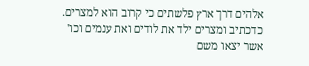אלהים דרך ארץ פלשתים כי קרוב הוא למצרים. כדכתיב ומצרים ילד את לודים ואת ענמים וכו' אשר יצאו משם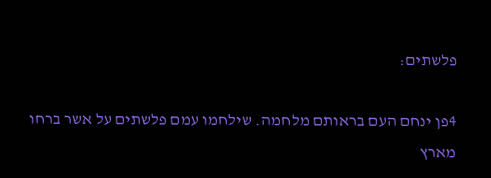פלשתים:

4פן ינחם העם בראותם מלחמה. שילחמו עמם פלשתים על אשר ברחו מארץ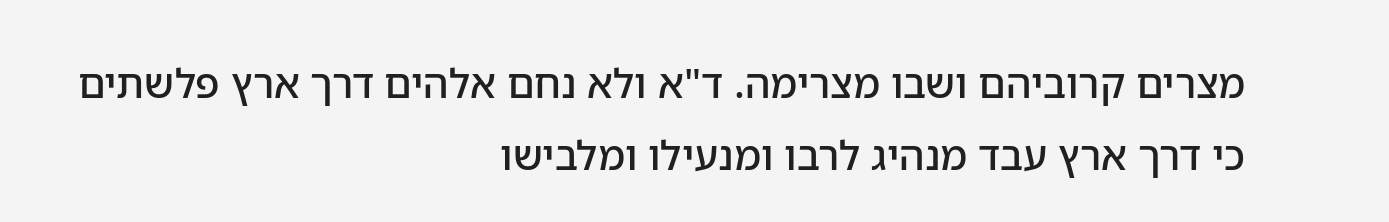מצרים קרוביהם ושבו מצרימה. ד"א ולא נחם אלהים דרך ארץ פלשתים כי דרך ארץ עבד מנהיג לרבו ומנעילו ומלבישו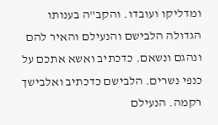ומדליקו ועובדו. והקב"ה בענותו הגדולה הלבישם והנעילם והאיר להם ונהגם ונשאם. כדכתיב ואשא אתכם על כנפי נשרים. הלבישם כדכתיב ואלבישך רקמה. הנעילם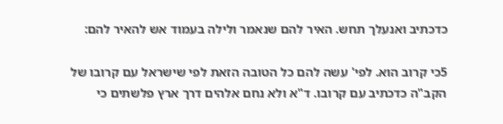כדכתיב ואנעלך תחש. האיר להם שנאמר ולילה בעמוד אש להאיר להם:

5כי קרוב הוא. לפי' עשה להם כל הטובה הזאת לפי שישראל עם קרובו של הקב"ה כדכתיב עם קרובו. ד"א ולא נחם אלהים דרך ארץ פלשתים כי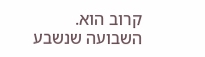קרוב הוא. השבועה שנשבע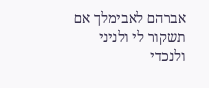אברהם לאבימלך אם תשקור לי ולניני ולנכדי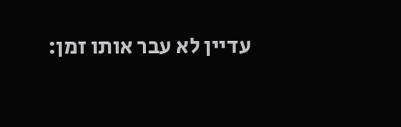עדיין לא עבר אותו זמן: